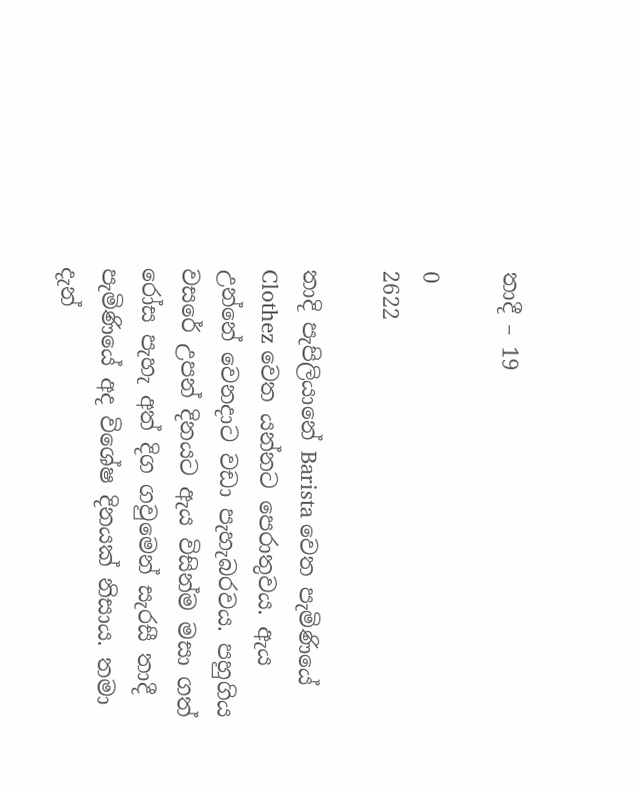තාදී – 19

0
2622

තාදි පැපිලියානේ Barista වෙත පැමිණියේ Clothez වෙත යන්නට පෙරාතුවය. ඇය උන්නේ වෙනදාට වඩා පැහැබරවය. පහුගිය වසරේ උපන් දිනයට ඇය විසින්ම මසා ගත් රෝස පැහැ අත් දිග ගවුමෙන් සැරසී තාදී පැමිණියේ අද විශේෂ දිනයක් නිසාය. තමා දැන්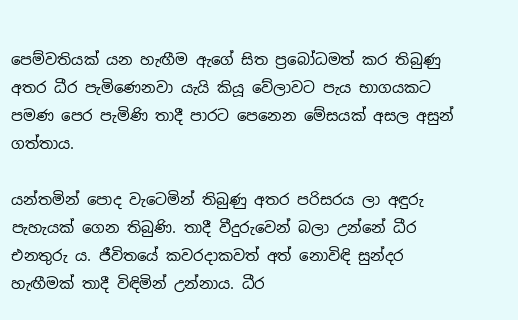පෙම්වතියක් යන හැඟීම ඇගේ සිත ප්‍රබෝධමත් කර තිබුණු අතර ධීර පැමිණෙනවා යැයි කියූ වේලාවට පැය භාගයකට පමණ පෙර පැමිණි තාදී පාරට පෙනෙන මේසයක් අසල අසුන් ගත්තාය.

යන්තමින් පොද වැටෙමින් තිබුණු අතර පරිසරය ලා අඳුරු පැහැයක් ගෙන තිබුණි. තාදී වීදුරුවෙන් බලා උන්නේ ධීර එනතුරු ය. ජීවිතයේ කවරදාකවත් අත් නොවිඳි සුන්දර හැඟීමක් තාදී විඳිමින් උන්නාය. ධීර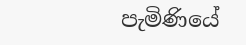පැමිණියේ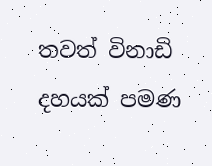තවත් විනාඩි දහයක් පමණ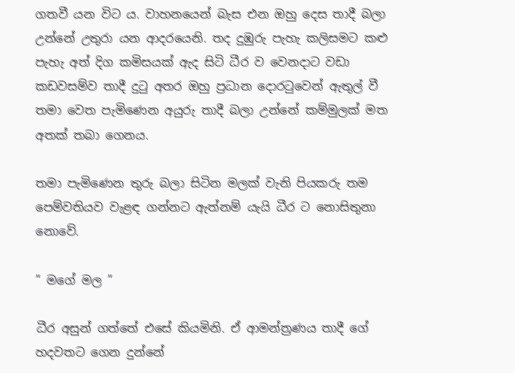ගතවී යන විට ය. වාහනයෙන් බැස එන ඔහු දෙස තාදී බලා උන්නේ උතුරා යන ආදරයෙනි. තද දුඹුරු පැහැ කලිසමට කළු පැහැ අත් දිග කමිසයක් ඇද සිටි ධීර ව වෙනදාට වඩා කඩවසම්ව තාදී දුටු අතර ඔහු ප්‍රධාන දොරටුවෙන් ඇතුල් වී තමා වෙත පැමිණෙන අයුරු තාදී බලා උන්නේ කම්මුලක් මත අතක් තබා ගෙනය.

තමා පැමිණෙන තුරු බලා සිටින මලක් වැනි පියකරු තම පෙම්වතියව වැළඳ ගන්නට ඇත්නම් යැයි ධීර ට නොසිතුනා නොවේ.

” මගේ මල ”

ධීර අසුන් ගත්තේ එසේ කියමිනි. ඒ ආමන්ත්‍රණය තාදී ගේ හදවතට ගෙන දුන්නේ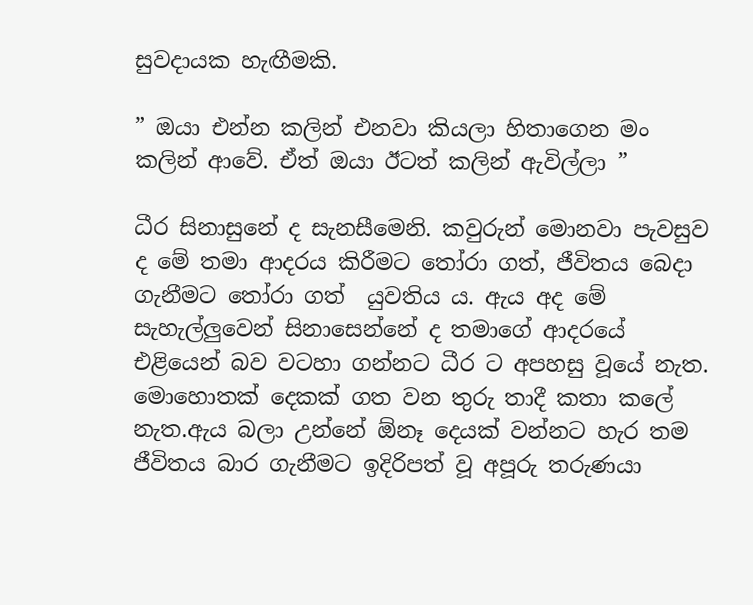සුවදායක හැඟීමකි.

” ඔයා එන්න කලින් එනවා කියලා හිතාගෙන මං කලින් ආවේ. ඒත් ඔයා ඊටත් කලින් ඇවිල්ලා ”

ධීර සිනාසුනේ ද සැනසීමෙනි. කවුරුන් මොනවා පැවසුව ද මේ තමා ආදරය කිරීමට තෝරා ගත්, ජීවිතය බෙදා ගැනීමට තෝරා ගත්  යුවතිය ය. ඇය අද මේ සැහැල්ලුවෙන් සිනාසෙන්නේ ද තමාගේ ආදරයේ එළියෙන් බව වටහා ගන්නට ධීර ට අපහසු වූයේ නැත. මොහොතක් දෙකක් ගත වන තුරු තාදී කතා කලේ නැත.ඇය බලා උන්නේ ඕනෑ දෙයක් වන්නට හැර තම ජීවිතය බාර ගැනීමට ඉදිරිපත් වූ අපූරු තරුණයා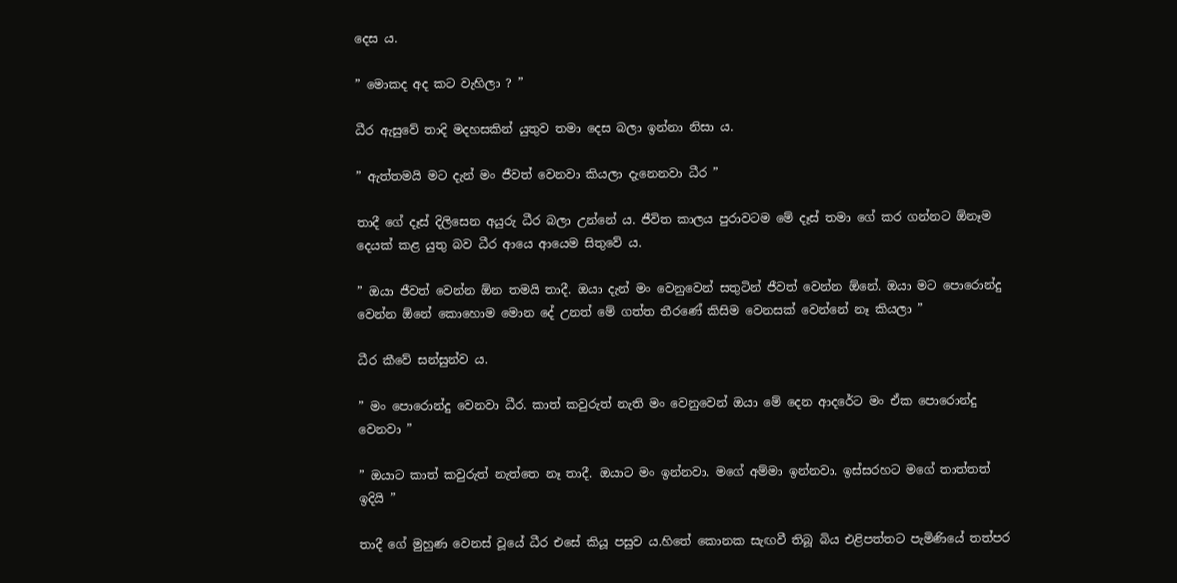දෙස ය.

” මොකද අද කට වැහිලා ? ”

ධීර ඇසුවේ තාදි මදහසකින් යුතුව තමා දෙස බලා ඉන්නා නිසා ය.

” ඇත්තමයි මට දැන් මං ජීවත් වෙනවා කියලා දැනෙනවා ධීර ”

තාදී ගේ දෑස් දිලිසෙන අයුරු ධීර බලා උන්නේ ය. ජීවිත කාලය පුරාවටම මේ දෑස් තමා ගේ කර ගන්නට ඕනෑම දෙයක් කළ යුතු බව ධීර ආයෙ ආයෙම සිතුවේ ය.

” ඔයා ජීවත් වෙන්න ඕන තමයි තාදී. ඔයා දැන් මං වෙනුවෙන් සතුටින් ජීවත් වෙන්න ඕනේ. ඔයා මට පොරොන්දු වෙන්න ඕනේ කොහොම මොන දේ උනත් මේ ගත්ත තීරණේ කිසිම වෙනසක් වෙන්නේ නෑ කියලා ”

ධීර කීවේ සන්සුන්ව ය.

” මං පොරොන්දු වෙනවා ධීර. කාත් කවුරුත් නැති මං වෙනුවෙන් ඔයා මේ දෙන ආදරේට මං ඒක පොරොන්දු වෙනවා ”

” ඔයාට කාත් කවුරුත් නැත්තෙ නෑ තාදී. ඔයාට මං ඉන්නවා. මගේ අම්මා ඉන්නවා. ඉස්සරහට මගේ තාත්තත් ඉදියි ”

තාදී ගේ මුහුණ වෙනස් වූයේ ධීර එසේ කියූ පසුව ය.හිතේ කොනක සැඟවී තිබූ බිය එළිපත්තට පැමිණියේ තත්පර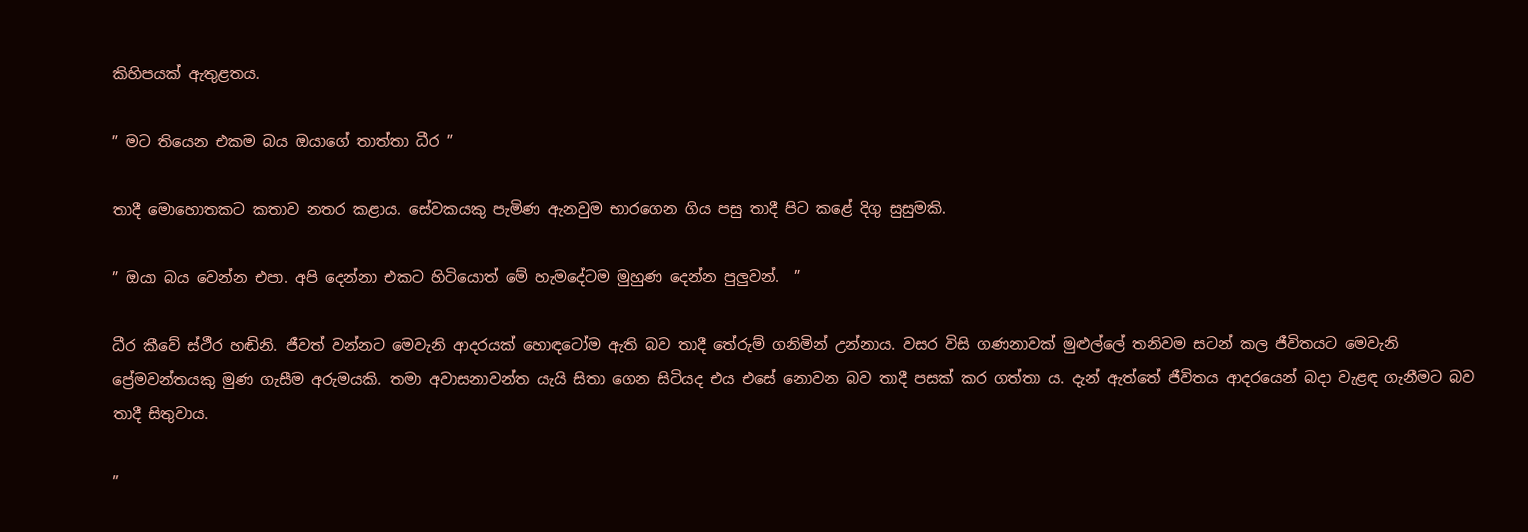කිහිපයක් ඇතුළතය.

” මට තියෙන එකම බය ඔයාගේ තාත්තා ධීර ”

තාදී මොහොතකට කතාව නතර කළාය. සේවකයකු පැමිණ ඇනවුම භාරගෙන ගිය පසු තාදී පිට කළේ දිගු සුසුමකි.

” ඔයා බය වෙන්න එපා. අපි දෙන්නා එකට හිටියොත් මේ හැමදේටම මුහුණ දෙන්න පුලුවන්.  ”

ධීර කීවේ ස්ථීර හඬිනි. ජීවත් වන්නට මෙවැනි ආදරයක් හොඳටෝම ඇති බව තාදී තේරුම් ගනිමින් උන්නාය. වසර විසි ගණනාවක් මුළුල්ලේ තනිවම සටන් කල ජීවිතයට මෙවැනි ප්‍රේමවන්තයකු මුණ ගැසීම අරුමයකි. තමා අවාසනාවන්ත යැයි සිතා ගෙන සිටියද එය එසේ නොවන බව තාදී පසක් කර ගත්තා ය. දැන් ඇත්තේ ජීවිතය ආදරයෙන් බදා වැළඳ ගැනීමට බව තාදී සිතුවාය.

”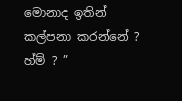මොනාද ඉතින් කල්පනා කරන්නේ ? හ්ම් ? ”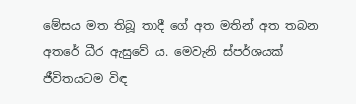මේසය මත තිබූ තාදී ගේ අත මතින් අත තබන අතරේ ධීර ඇසුවේ ය. මෙවැනි ස්පර්ශයක් ජීවිතයටම විඳ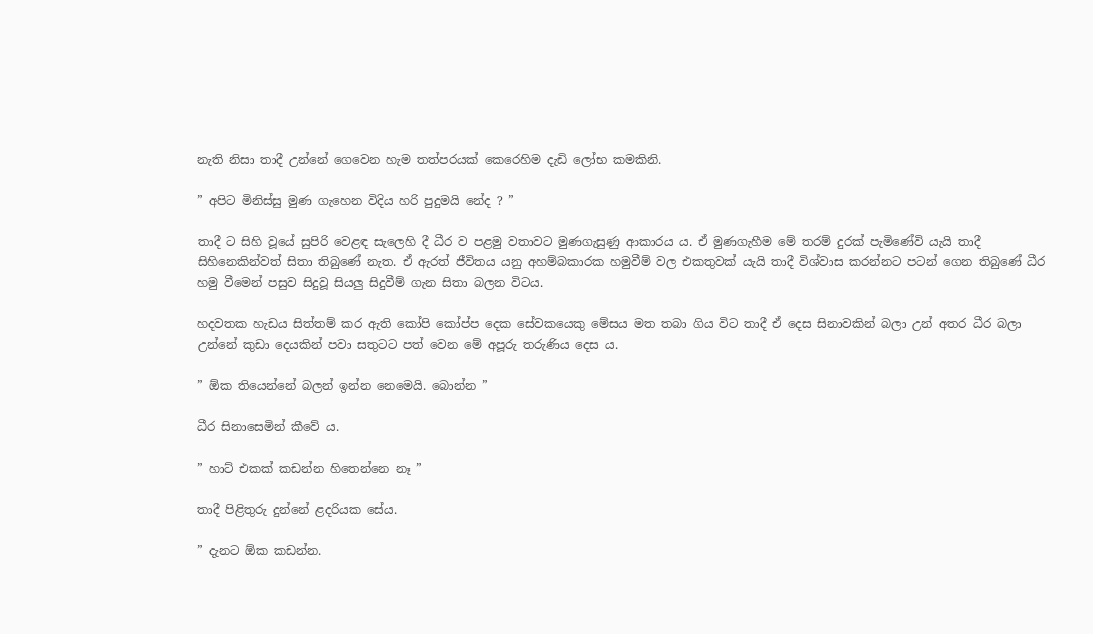නැති නිසා තාදී උන්නේ ගෙවෙන හැම තත්පරයක් කෙරෙහිම දැඩි ලෝභ කමකිනි.

” අපිට මිනිස්සු මුණ ගැහෙන විදිය හරි පුදුමයි නේද ? ”

තාදී ට සිහි වූයේ සුපිරි වෙළඳ සැලෙහි දී ධීර ව පළමු වතාවට මුණගැසුණු ආකාරය ය. ඒ මුණගැහීම මේ තරම් දුරක් පැමිණේවි යැයි තාදී සිහිනෙකින්වත් සිතා තිබුණේ නැත. ඒ ඇරත් ජීවිතය යනු අහම්බකාරක හමුවීම් වල එකතුවක් යැයි තාදී විශ්වාස කරන්නට පටන් ගෙන තිබුණේ ධීර හමු වීමෙන් පසුව සිදුවූ සියලු සිදුවීම් ගැන සිතා බලන විටය.

හදවතක හැඩය සිත්තම් කර ඇති කෝපි කෝප්ප දෙක සේවකයෙකු මේසය මත තබා ගිය විට තාදී ඒ දෙස සිනාවකින් බලා උන් අතර ධීර බලා උන්නේ කුඩා දෙයකින් පවා සතුටට පත් වෙන මේ අපූරු තරුණිය දෙස ය.

” ඕක තියෙන්නේ බලන් ඉන්න නෙමෙයි. බොන්න ”

ධීර සිනාසෙමින් කීවේ ය.

” හාට් එකක් කඩන්න හිතෙන්නෙ නෑ ”

තාදී පිළිතුරු දුන්නේ ළදරියක සේය.

” දැනට ඕක කඩන්න.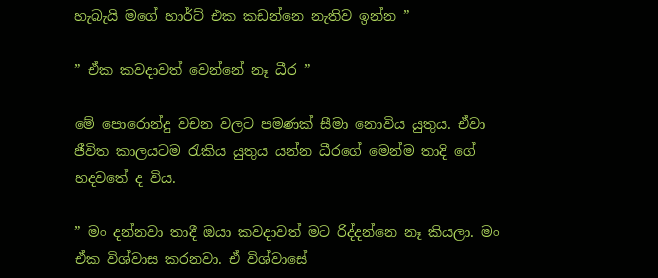හැබැයි මගේ හාර්ට් එක කඩන්නෙ නැතිව ඉන්න ”

” ඒක කවදාවත් වෙන්නේ නෑ ධීර ”

මේ පොරොන්දු වචන වලට පමණක් සීමා නොවිය යුතුය. ඒවා ජීවිත කාලයටම රැකිය යුතුය යන්න ධීරගේ මෙන්ම තාදි ගේ හදවතේ ද විය.

” මං දන්නවා තාදී ඔයා කවදාවත් මට රිද්දන්නෙ නෑ කියලා. මං ඒක විශ්වාස කරනවා. ඒ විශ්වාසේ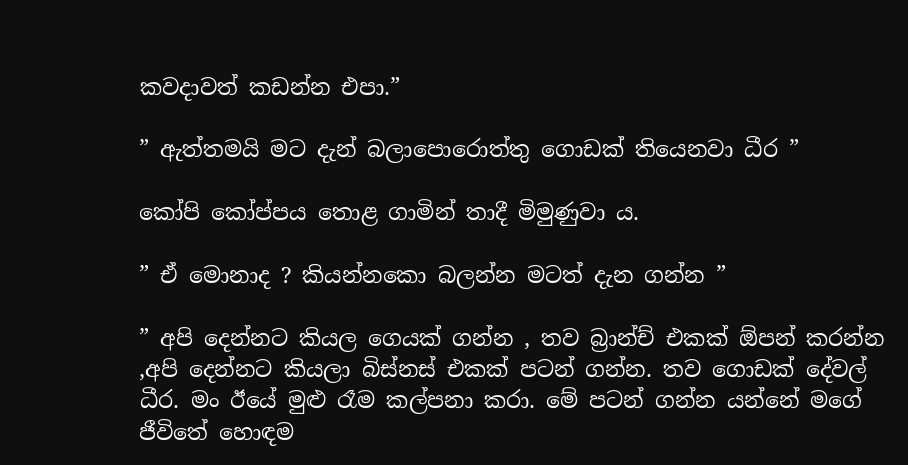කවදාවත් කඩන්න එපා.”

” ඇත්තමයි මට දැන් බලාපොරොත්තු ගොඩක් තියෙනවා ධීර ”

කෝපි කෝප්පය තොළ ගාමින් තාදී මිමුණුවා ය.

” ඒ මොනාද ? කියන්නකො බලන්න මටත් දැන ගන්න ”

” අපි දෙන්නට කියල ගෙයක් ගන්න , තව බ්‍රාන්ච් එකක් ඕපන් කරන්න ,අපි දෙන්නට කියලා බිස්නස් එකක් පටන් ගන්න. තව ගොඩක් දේවල් ධීර. මං ඊයේ මුළු රෑම කල්පනා කරා. මේ පටන් ගන්න යන්නේ මගේ ජීවිතේ හොඳම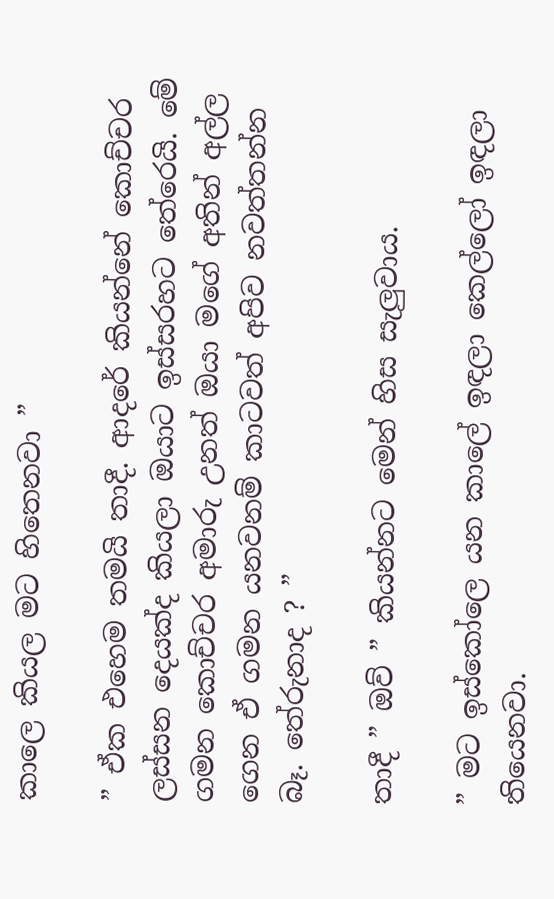කාලෙ කියල මට හිතෙනවා ”

” ඒක එහෙම තමයි තාදී. ආදරේ කියන්නේ කොච්චර ලස්සන දෙයක්ද කියලා ඔයාට ඉස්සරහට තේරෙයි. මේ ගමන කොච්චර අමාරු උනත් ඔයා මගේ අතින් අල්ල ගෙන ඒ ගමන යනවනම් කාටවත් අපිව නවත්තන්න බෑ. තේරුනාද ? ”

තාදී ” ඔව් ” කියන්නට මෙන් හිස සැලුවාය.

” මට ඉස්කෝලෙ යන කාලේ ඉඳලා කෙල්ලෝ ඉඳලා තියෙනවා.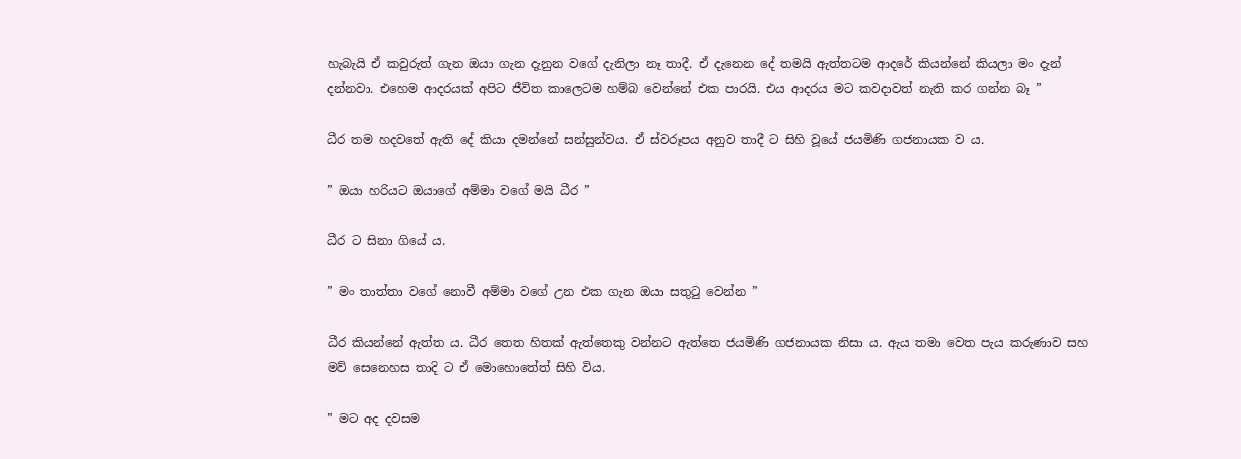හැබැයි ඒ කවුරුත් ගැන ඔයා ගැන දැනුන වගේ දැනිලා නෑ තාදී. ඒ දැනෙන දේ තමයි ඇත්තටම ආදරේ කියන්නේ කියලා මං දැන් දන්නවා. එහෙම ආදරයක් අපිට ජීවිත කාලෙටම හම්බ වෙන්නේ එක පාරයි. එය ආදරය මට කවදාවත් නැති කර ගන්න බෑ ”

ධීර තම හදවතේ ඇති දේ කියා දමන්නේ සන්සුන්වය. ඒ ස්වරූපය අනුව තාදී ට සිහි වූයේ ජයමිණි ගජනායක ව ය.

” ඔයා හරියට ඔයාගේ අම්මා වගේ මයි ධීර ”

ධීර ට සිනා ගියේ ය.

” මං තාත්තා වගේ නොවී අම්මා වගේ උන එක ගැන ඔයා සතුටු වෙන්න ”

ධීර කියන්නේ ඇත්ත ය. ධීර තෙත හිතක් ඇත්තෙකු වන්නට ඇත්තෙ ජයමිණි ගජනායක නිසා ය. ඇය තමා වෙත පැය කරුණාව සහ මව් සෙනෙහස තාදි ට ඒ මොහොතේත් සිහි විය.

” මට අද දවසම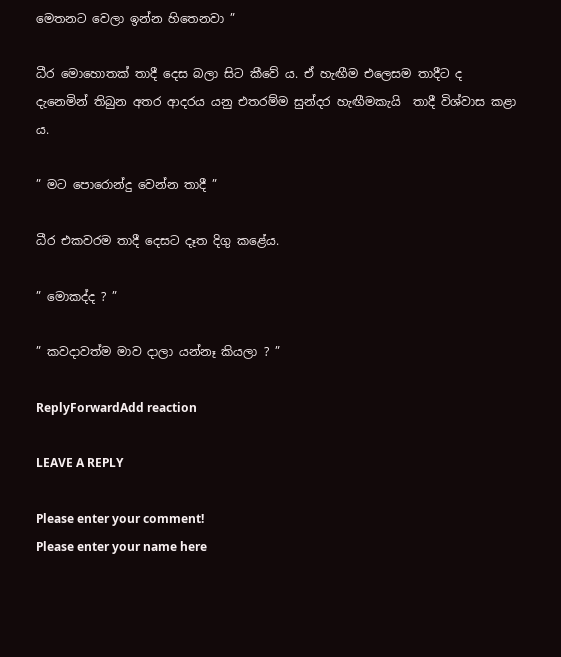මෙතනට වෙලා ඉන්න හිතෙනවා ”

ධීර මොහොතක් තාදී දෙස බලා සිට කීවේ ය. ඒ හැඟීම එලෙසම තාදීට ද දැනෙමින් තිබුන අතර ආදරය යනු එතරම්ම සුන්දර හැඟීමකැයි  තාදී විශ්වාස කළා ය.

” මට පොරොන්දු වෙන්න තාදී ”

ධීර එකවරම තාදී දෙසට දෑත දිගු කළේය.

” මොකද්ද ? ”

” කවදාවත්ම මාව දාලා යන්නෑ කියලා ? ”

ReplyForwardAdd reaction

LEAVE A REPLY

Please enter your comment!
Please enter your name here